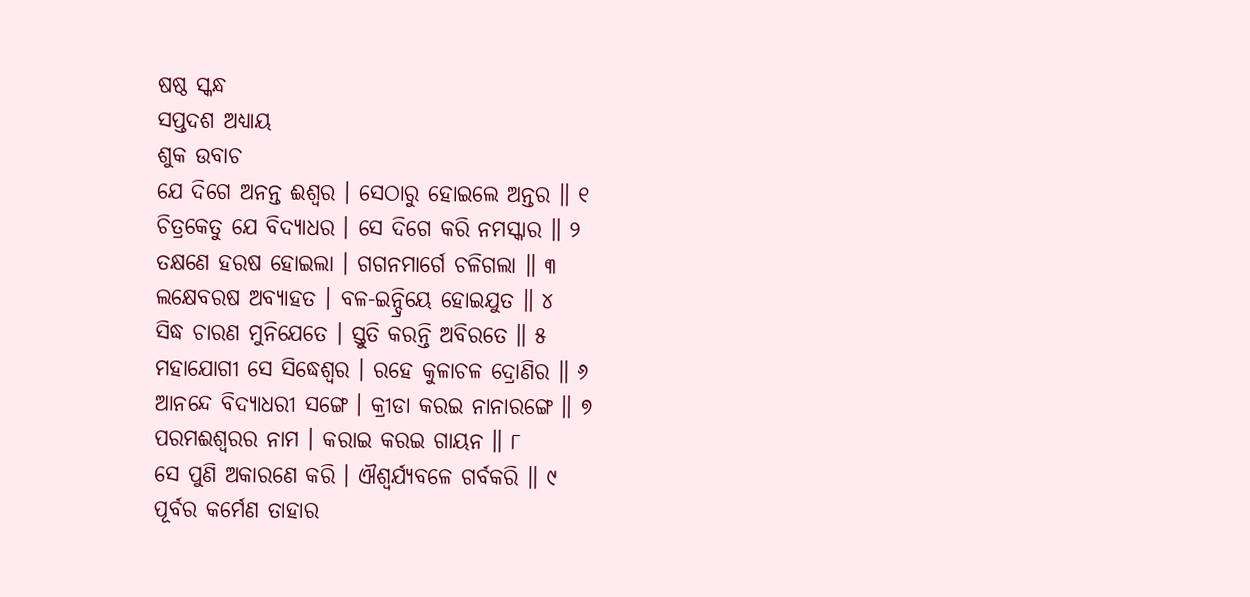ଷଷ୍ଠ ସ୍କନ୍ଧ
ସପ୍ତଦଶ ଅଧ୍ୟାୟ
ଶୁକ ଉବାଚ
ଯେ ଦିଗେ ଅନନ୍ତ ଈଶ୍ୱର । ସେଠାରୁ ହୋଇଲେ ଅନ୍ତର ॥ ୧
ଚିତ୍ରକେତୁ ଯେ ବିଦ୍ୟାଧର । ସେ ଦିଗେ କରି ନମସ୍କାର ॥ ୨
ତକ୍ଷଣେ ହରଷ ହୋଇଲା । ଗଗନମାର୍ଗେ ଚଳିଗଲା ॥ ୩
ଲକ୍ଷେବରଷ ଅବ୍ୟାହତ । ବଳ-ଇନ୍ଦ୍ରିୟେ ହୋଇଯୁତ ॥ ୪
ସିଦ୍ଧ ଚାରଣ ମୁନିଯେତେ । ସ୍ତୁତି କରନ୍ତି ଅବିରତେ ॥ ୫
ମହାଯୋଗୀ ସେ ସିଦ୍ଧେଶ୍ୱର । ରହେ କୁଳାଚଳ ଦ୍ରୋଣିର ॥ ୬
ଆନନ୍ଦେ ବିଦ୍ୟାଧରୀ ସଙ୍ଗେ । କ୍ରୀଡା କରଇ ନାନାରଙ୍ଗେ ॥ ୭
ପରମଈଶ୍ୱରର ନାମ । କରାଇ କରଇ ଗାୟନ ॥ ୮
ସେ ପୁଣି ଅକାରଣେ କରି । ଐଶ୍ୱର୍ଯ୍ୟବଳେ ଗର୍ବକରି ॥ ୯
ପୂର୍ବର କର୍ମେଣ ତାହାର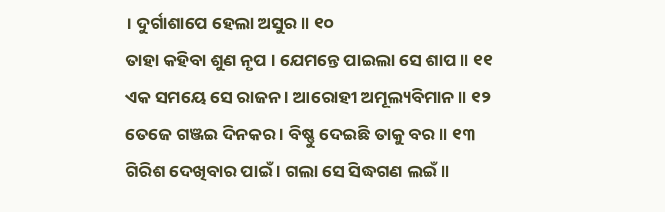। ଦୁର୍ଗାଶାପେ ହେଲା ଅସୁର ॥ ୧୦
ତାହା କହିବା ଶୁଣ ନୃପ । ଯେମନ୍ତେ ପାଇଲା ସେ ଶାପ ॥ ୧୧
ଏକ ସମୟେ ସେ ରାଜନ । ଆରୋହୀ ଅମୂଲ୍ୟବିମାନ ॥ ୧୨
ତେଜେ ଗଞ୍ଜଇ ଦିନକର । ବିଷ୍ଣୁ ଦେଇଛି ତାକୁ ବର ॥ ୧୩
ଗିରିଶ ଦେଖିବାର ପାଇଁ । ଗଲା ସେ ସିଦ୍ଧଗଣ ଲଇଁ ॥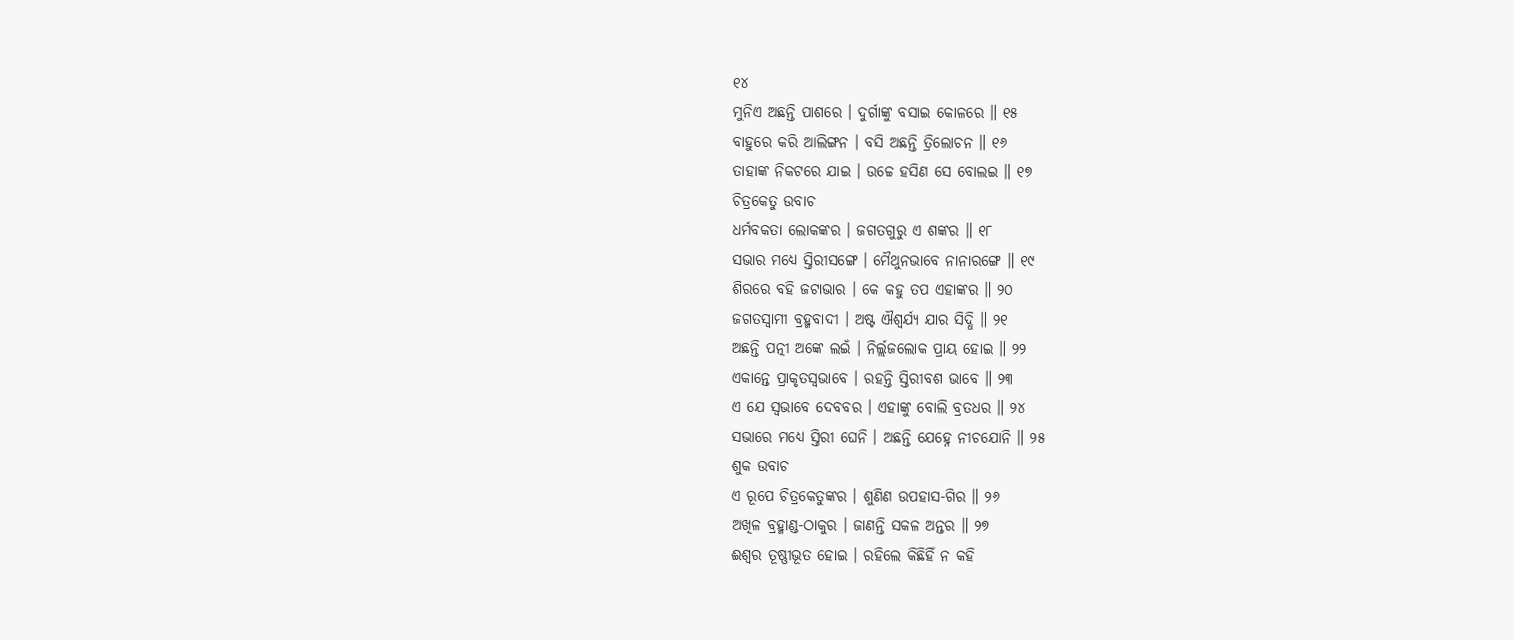୧୪
ମୁନିଏ ଅଛନ୍ତି ପାଶରେ । ଦୁର୍ଗାଙ୍କୁ ବସାଇ କୋଳରେ ॥ ୧୫
ବାହୁରେ କରି ଆଲିଙ୍ଗନ । ବସି ଅଛନ୍ତି ତ୍ରିଲୋଚନ ॥ ୧୬
ତାହାଙ୍କ ନିକଟରେ ଯାଇ । ଉଚ୍ଚେ ହସିଣ ସେ ବୋଲଇ ॥ ୧୭
ଚିତ୍ରକେତୁ ଉବାଚ
ଧର୍ମବକତା ଲୋକଙ୍କର । ଜଗତଗୁରୁ ଏ ଶଙ୍କର ॥ ୧୮
ସଭାର ମଧ୍ୟେ ସ୍ତିରୀସଙ୍ଗେ । ମୈଥୁନଭାବେ ନାନାରଙ୍ଗେ ॥ ୧୯
ଶିରରେ ବହି ଜଟାଭାର । କେ କହୁ ତପ ଏହାଙ୍କର ॥ ୨୦
ଜଗତସ୍ୱାମୀ ବ୍ରହ୍ମବାଦୀ । ଅଷ୍ଟ ଐଶ୍ୱର୍ଯ୍ୟ ଯାର ସିଦ୍ଧି ॥ ୨୧
ଅଛନ୍ତି ପତ୍ନୀ ଅଙ୍କେ ଲଇଁ । ନିର୍ଲ୍ଲଜଲୋକ ପ୍ରାୟ ହୋଇ ॥ ୨୨
ଏକାନ୍ତେ ପ୍ରାକୃତସ୍ୱଭାବେ । ରହନ୍ତି ସ୍ତିରୀବଶ ଭାବେ ॥ ୨୩
ଏ ଯେ ସ୍ୱଭାବେ ଦେବବର । ଏହାଙ୍କୁ ବୋଲି ବ୍ରତଧର ॥ ୨୪
ସଭାରେ ମଧ୍ୟେ ସ୍ତିରୀ ଘେନି । ଅଛନ୍ତି ଯେହ୍ନେ ନୀଚଯୋନି ॥ ୨୫
ଶୁକ ଉବାଚ
ଏ ରୂପେ ଚିତ୍ରକେତୁଙ୍କର । ଶୁଣିଣ ଉପହାସ-ଗିର ॥ ୨୬
ଅଖିଳ ବ୍ରହ୍ମାଣ୍ଡ-ଠାକୁର । ଜାଣନ୍ତି ସକଳ ଅନ୍ତର ॥ ୨୭
ଈଶ୍ୱର ତୂଷ୍ଣୀଭୂତ ହୋଇ । ରହିଲେ କିଛିହିଁ ନ କହି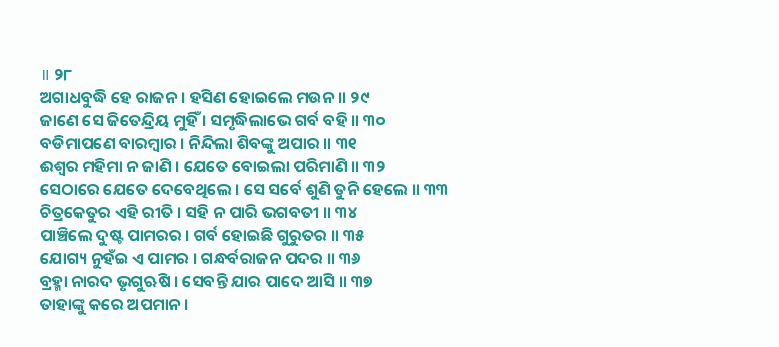॥ ୨୮
ଅଗାଧବୁଦ୍ଧି ହେ ରାଜନ । ହସିଣ ହୋଇଲେ ମଉନ ॥ ୨୯
ଜାଣେ ସେ ଜିତେନ୍ଦ୍ରିୟ ମୁହିଁ । ସମୃଦ୍ଧିଲାଭେ ଗର୍ବ ବହି ॥ ୩୦
ବଡିମାପଣେ ବାରମ୍ବାର । ନିନ୍ଦିଲା ଶିବଙ୍କୁ ଅପାର ॥ ୩୧
ଈଶ୍ୱର ମହିମା ନ ଜାଣି । ଯେତେ ବୋଇଲା ପରିମାଣି ॥ ୩୨
ସେଠାରେ ଯେତେ ଦେବେଥିଲେ । ସେ ସର୍ବେ ଶୁଣି ତୁନି ହେଲେ ॥ ୩୩
ଚିତ୍ରକେତୁର ଏହି ରୀତି । ସହି ନ ପାରି ଭଗବତୀ ॥ ୩୪
ପାଞ୍ଚିଲେ ଦୁଷ୍ଟ ପାମରର । ଗର୍ବ ହୋଇଛି ଗୁରୁତର ॥ ୩୫
ଯୋଗ୍ୟ ନୁହଁଇ ଏ ପାମର । ଗନ୍ଧର୍ବରାଜନ ପଦର ॥ ୩୬
ବ୍ରହ୍ମା ନାରଦ ଭୃଗୁଋଷି । ସେବନ୍ତି ଯାର ପାଦେ ଆସି ॥ ୩୭
ତାହାଙ୍କୁ କରେ ଅପମାନ ।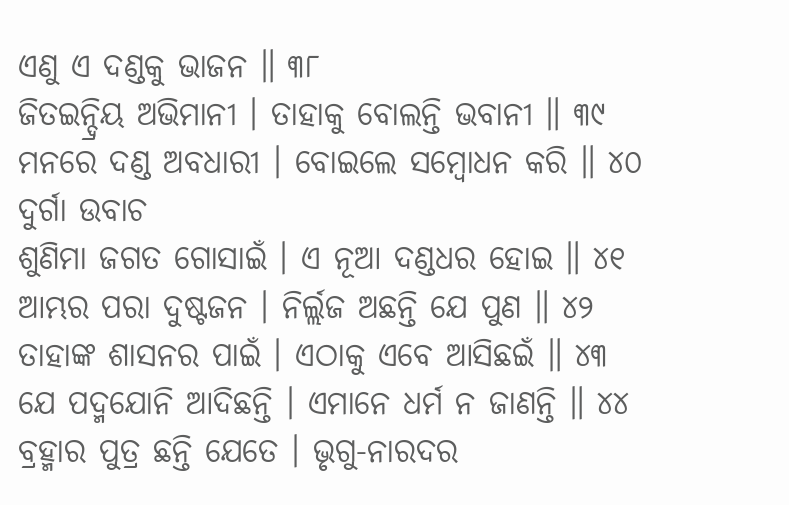ଏଣୁ ଏ ଦଣ୍ଡକୁ ଭାଜନ ॥ ୩୮
ଜିତଇନ୍ଦ୍ରିୟ ଅଭିମାନୀ । ତାହାକୁ ବୋଲନ୍ତି ଭବାନୀ ॥ ୩୯
ମନରେ ଦଣ୍ଡ ଅବଧାରୀ । ବୋଇଲେ ସମ୍ବୋଧନ କରି ॥ ୪୦
ଦୁର୍ଗା ଉବାଚ
ଶୁଣିମା ଜଗତ ଗୋସାଇଁ । ଏ ନୂଆ ଦଣ୍ଡଧର ହୋଇ ॥ ୪୧
ଆମ୍ଭର ପରା ଦୁଷ୍ଟଜନ । ନିର୍ଲ୍ଲଜ ଅଛନ୍ତି ଯେ ପୁଣ ॥ ୪୨
ତାହାଙ୍କ ଶାସନର ପାଇଁ । ଏଠାକୁ ଏବେ ଆସିଛଇଁ ॥ ୪୩
ଯେ ପଦ୍ମଯୋନି ଆଦିଛନ୍ତି । ଏମାନେ ଧର୍ମ ନ ଜାଣନ୍ତି ॥ ୪୪
ବ୍ରହ୍ମାର ପୁତ୍ର ଛନ୍ତି ଯେତେ । ଭୃଗୁ-ନାରଦର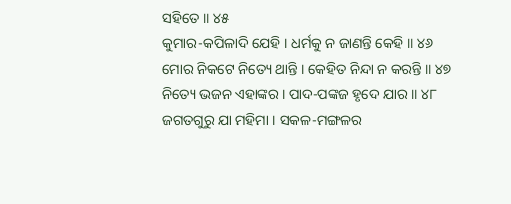ସହିତେ ॥ ୪୫
କୁମାର-କପିଳାଦି ଯେହି । ଧର୍ମକୁ ନ ଜାଣନ୍ତି କେହି ॥ ୪୬
ମୋର ନିକଟେ ନିତ୍ୟେ ଥାନ୍ତି । କେହିତ ନିନ୍ଦା ନ କରନ୍ତି ॥ ୪୭
ନିତ୍ୟେ ଭଜନ ଏହାଙ୍କର । ପାଦ-ପଙ୍କଜ ହୃଦେ ଯାର ॥ ୪୮
ଜଗତଗୁରୁ ଯା ମହିମା । ସକଳ-ମଙ୍ଗଳର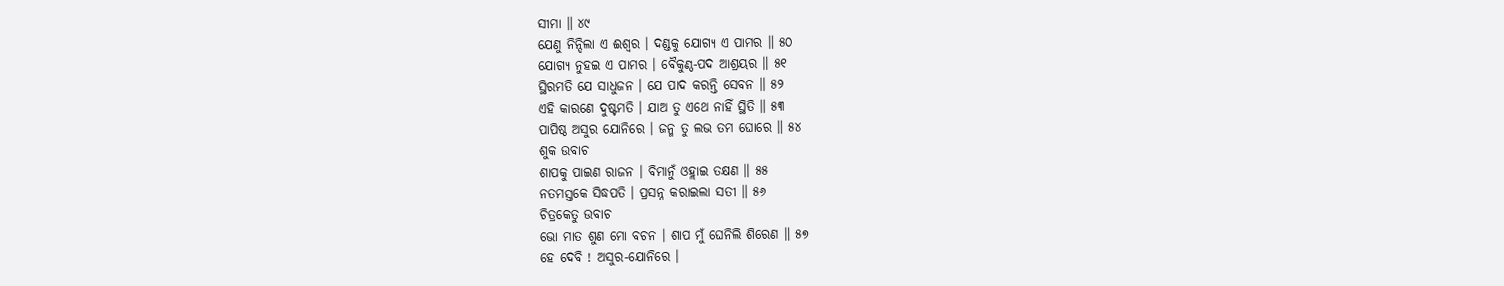ସୀମା ॥ ୪୯
ଯେଣୁ ନିନ୍ଦିଲା ଏ ଈଶ୍ୱର । ଦଣ୍ଡକୁ ଯୋଗ୍ୟ ଏ ପାମର ॥ ୫୦
ଯୋଗ୍ୟ ନୁହଇ ଏ ପାମର । ବୈକୁଣ୍ଠ-ପଦ ଆଶ୍ରୟର ॥ ୫୧
ସ୍ଥିରମତି ଯେ ସାଧୁଜନ । ଯେ ପାଦ କରନ୍ତି ସେବନ ॥ ୫୨
ଏହି କାରଣେ ଦୁଷ୍ଟମତି । ଯାଅ ତୁ ଏଥେ ନାହିଁ ସ୍ଥିତି ॥ ୫୩
ପାପିଷ୍ଠ ଅସୁର ଯୋନିରେ । ଜନ୍ମ ତୁ ଲଭ ତମ ଘୋରେ ॥ ୫୪
ଶୁକ ଉବାଚ
ଶାପକୁ ପାଇଣ ରାଜନ । ବିମାନୁଁ ଓହ୍ଲାଇ ତକ୍ଷଣ ॥ ୫୫
ନତମସ୍ତକେ ସିଦ୍ଧପତି । ପ୍ରସନ୍ନ କରାଇଲା ସତୀ ॥ ୫୬
ଚିତ୍ରକେତୁ ଉବାଚ
ଭୋ ମାତ ଶୁଣ ମୋ ବଚନ । ଶାପ ମୁଁ ଘେନିଲି ଶିରେଣ ॥ ୫୭
ହେ ଦେବି ! ଅସୁର-ଯୋନିରେ ।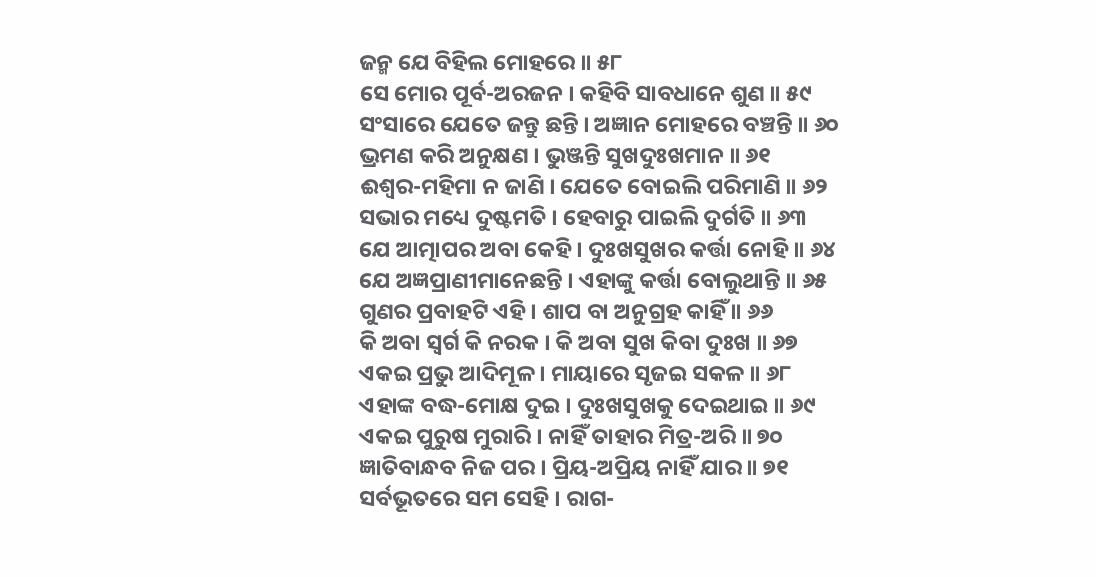ଜନ୍ମ ଯେ ବିହିଲ ମୋହରେ ॥ ୫୮
ସେ ମୋର ପୂର୍ବ-ଅରଜନ । କହିବି ସାବଧାନେ ଶୁଣ ॥ ୫୯
ସଂସାରେ ଯେତେ ଜନ୍ତୁ ଛନ୍ତି । ଅଜ୍ଞାନ ମୋହରେ ବଞ୍ଚନ୍ତି ॥ ୬୦
ଭ୍ରମଣ କରି ଅନୁକ୍ଷଣ । ଭୁଞ୍ଜନ୍ତି ସୁଖଦୁଃଖମାନ ॥ ୬୧
ଈଶ୍ୱର-ମହିମା ନ ଜାଣି । ଯେତେ ବୋଇଲି ପରିମାଣି ॥ ୬୨
ସଭାର ମଧ୍ୟେ ଦୁଷ୍ଟମତି । ହେବାରୁ ପାଇଲି ଦୁର୍ଗତି ॥ ୬୩
ଯେ ଆତ୍ମାପର ଅବା କେହି । ଦୁଃଖସୁଖର କର୍ତ୍ତା ନୋହି ॥ ୬୪
ଯେ ଅଜ୍ଞପ୍ରାଣୀମାନେଛନ୍ତି । ଏହାଙ୍କୁ କର୍ତ୍ତା ବୋଲୁଥାନ୍ତି ॥ ୬୫
ଗୁଣର ପ୍ରବାହଟି ଏହି । ଶାପ ବା ଅନୁଗ୍ରହ କାହିଁ ॥ ୬୬
କି ଅବା ସ୍ୱର୍ଗ କି ନରକ । କି ଅବା ସୁଖ କିବା ଦୁଃଖ ॥ ୬୭
ଏକଇ ପ୍ରଭୁ ଆଦିମୂଳ । ମାୟାରେ ସୃଜଇ ସକଳ ॥ ୬୮
ଏହାଙ୍କ ବଦ୍ଧ-ମୋକ୍ଷ ଦୁଇ । ଦୁଃଖସୁଖକୁ ଦେଇଥାଇ ॥ ୬୯
ଏକଇ ପୁରୁଷ ମୁରାରି । ନାହିଁ ତାହାର ମିତ୍ର-ଅରି ॥ ୭୦
ଜ୍ଞାତିବାନ୍ଧବ ନିଜ ପର । ପ୍ରିୟ-ଅପ୍ରିୟ ନାହିଁ ଯାର ॥ ୭୧
ସର୍ବଭୂତରେ ସମ ସେହି । ରାଗ-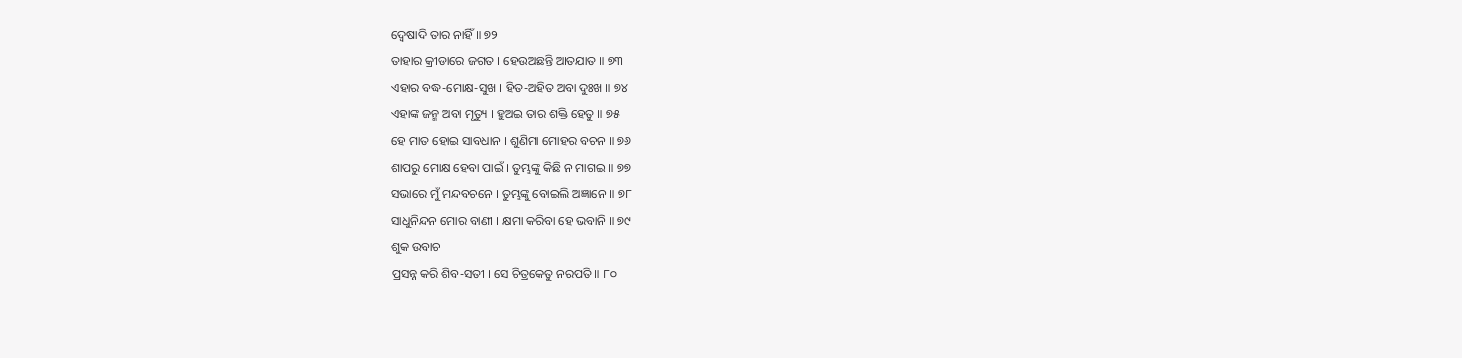ଦ୍ୱେଷାଦି ତାର ନାହିଁ ॥ ୭୨
ତାହାର କ୍ରୀଡାରେ ଜଗତ । ହେଉଅଛନ୍ତି ଆତଯାତ ॥ ୭୩
ଏହାର ବଦ୍ଧ-ମୋକ୍ଷ-ସୁଖ । ହିତ-ଅହିତ ଅବା ଦୁଃଖ ॥ ୭୪
ଏହାଙ୍କ ଜନ୍ମ ଅବା ମୃତ୍ୟୁ । ହୁଅଇ ତାର ଶକ୍ତି ହେତୁ ॥ ୭୫
ହେ ମାତ ହୋଇ ସାବଧାନ । ଶୁଣିମା ମୋହର ବଚନ ॥ ୭୬
ଶାପରୁ ମୋକ୍ଷ ହେବା ପାଇଁ । ତୁମ୍ଭଙ୍କୁ କିଛି ନ ମାଗଇ ॥ ୭୭
ସଭାରେ ମୁଁ ମନ୍ଦବଚନେ । ତୁମ୍ଭଙ୍କୁ ବୋଇଲି ଅଜ୍ଞାନେ ॥ ୭୮
ସାଧୁନିନ୍ଦନ ମୋର ବାଣୀ । କ୍ଷମା କରିବା ହେ ଭବାନି ॥ ୭୯
ଶୁକ ଉବାଚ
ପ୍ରସନ୍ନ କରି ଶିବ-ସତୀ । ସେ ଚିତ୍ରକେତୁ ନରପତି ॥ ୮୦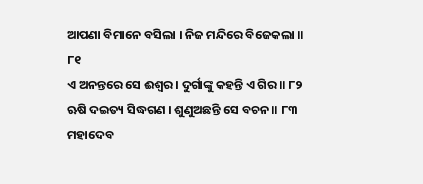ଆପଣା ବିମାନେ ବସିଲା । ନିଜ ମନ୍ଦିରେ ବିଜେକଲା ॥ ୮୧
ଏ ଅନନ୍ତରେ ସେ ଈଶ୍ୱର । ଦୁର୍ଗାଙ୍କୁ କହନ୍ତି ଏ ଗିର ॥ ୮୨
ଋଷି ଦଇତ୍ୟ ସିଦ୍ଧଗଣ । ଶୁଣୁଅଛନ୍ତି ସେ ବଚନ ॥ ୮୩
ମହାଦେବ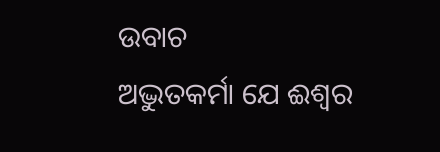ଉବାଚ
ଅଦ୍ଭୁତକର୍ମା ଯେ ଈଶ୍ୱର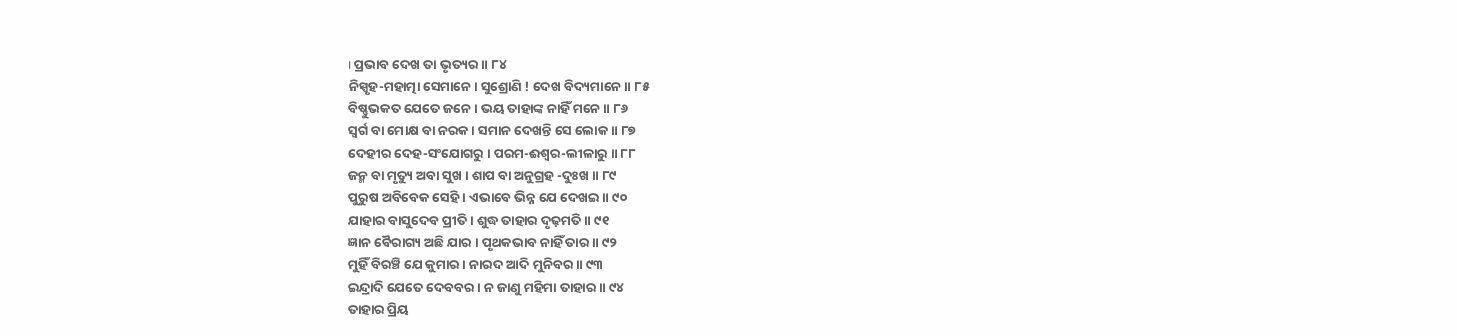। ପ୍ରଭାବ ଦେଖ ତା ଭୃତ୍ୟର ॥ ୮୪
ନିସ୍ପୃହ-ମହାତ୍ମା ସେମାନେ । ସୁଶ୍ରୋଣି ! ଦେଖ ବିଦ୍ୟମାନେ ॥ ୮୫
ବିଷ୍ଣୁଭକତ ଯେତେ ଜନେ । ଭୟ ତାହାଙ୍କ ନାହିଁ ମନେ ॥ ୮୬
ସ୍ୱର୍ଗ ବା ମୋକ୍ଷ ବା ନରକ । ସମାନ ଦେଖନ୍ତି ସେ ଲୋକ ॥ ୮୭
ଦେହୀର ଦେହ-ସଂଯୋଗରୁ । ପରମ-ଈଶ୍ୱର-ଲୀଳାରୁ ॥ ୮୮
ଜନ୍ମ ବା ମୃତ୍ୟୁ ଅବା ସୁଖ । ଶାପ ବା ଅନୁଗ୍ରହ -ଦୁଃଖ ॥ ୮୯
ପୁରୁଷ ଅବିବେକ ସେହି । ଏଭାବେ ଭିନ୍ନ ଯେ ଦେଖଇ ॥ ୯୦
ଯାହାର ବାସୁଦେବ ପ୍ରୀତି । ଶୁଦ୍ଧ ତାହାର ଦୃଢ଼ମତି ॥ ୯୧
ଜ୍ଞାନ ବୈରାଗ୍ୟ ଅଛି ଯାର । ପୃଥକଭାବ ନାହିଁ ତାର ॥ ୯୨
ମୁହିଁ ବିରଞ୍ଚି ଯେ କୁମାର । ନାରଦ ଆଦି ମୁନିବର ॥ ୯୩
ଇନ୍ଦ୍ରାଦି ଯେତେ ଦେବବର । ନ ଜାଣୁ ମହିମା ତାହାର ॥ ୯୪
ତାହାର ପ୍ରିୟ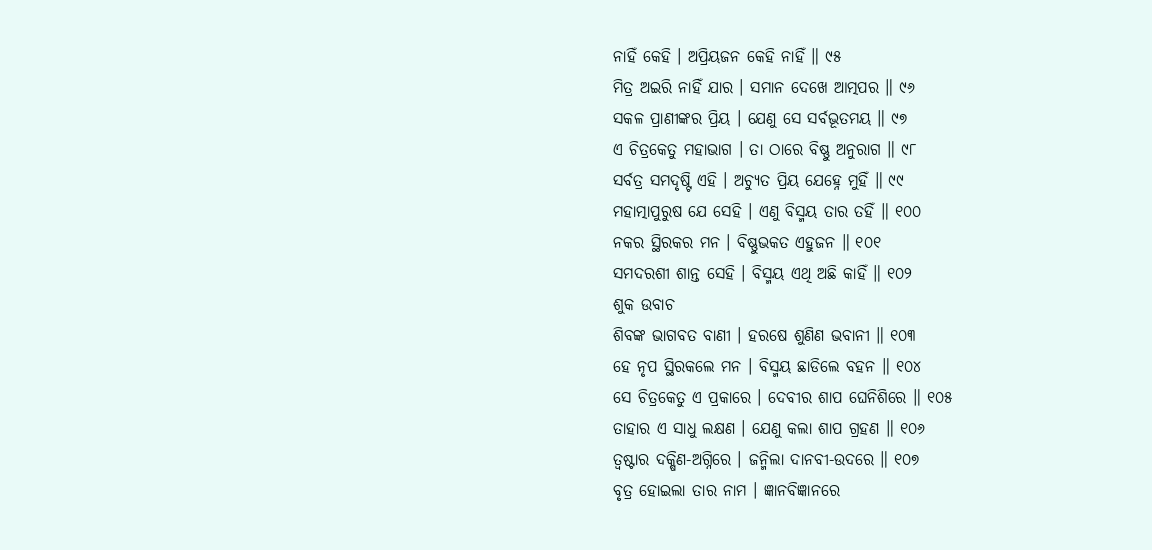ନାହିଁ କେହି । ଅପ୍ରିୟଜନ କେହି ନାହିଁ ॥ ୯୫
ମିତ୍ର ଅଇରି ନାହିଁ ଯାର । ସମାନ ଦେଖେ ଆତ୍ମପର ॥ ୯୬
ସକଳ ପ୍ରାଣୀଙ୍କର ପ୍ରିୟ । ଯେଣୁ ସେ ସର୍ବଭୂତମୟ ॥ ୯୭
ଏ ଚିତ୍ରକେତୁ ମହାଭାଗ । ତା ଠାରେ ବିଷ୍ଣୁ ଅନୁରାଗ ॥ ୯୮
ସର୍ବତ୍ର ସମଦୃଷ୍ଟି ଏହି । ଅଚ୍ୟୁତ ପ୍ରିୟ ଯେହ୍ନେ ମୁହିଁ ॥ ୯୯
ମହାତ୍ମାପୁରୁଷ ଯେ ସେହି । ଏଣୁ ବିସ୍ମୟ ତାର ତହିଁ ॥ ୧୦୦
ନକର ସ୍ଥିରକର ମନ । ବିଷ୍ଣୁଭକତ ଏହୁଜନ ॥ ୧୦୧
ସମଦରଶୀ ଶାନ୍ତ ସେହି । ବିସ୍ମୟ ଏଥି ଅଛି କାହିଁ ॥ ୧୦୨
ଶୁକ ଉବାଚ
ଶିବଙ୍କ ଭାଗବତ ବାଣୀ । ହରଷେ ଶୁଣିଣ ଭବାନୀ ॥ ୧୦୩
ହେ ନୃପ ସ୍ଥିରକଲେ ମନ । ବିସ୍ମୟ ଛାଡିଲେ ବହନ ॥ ୧୦୪
ସେ ଚିତ୍ରକେତୁ ଏ ପ୍ରକାରେ । ଦେବୀର ଶାପ ଘେନିଶିରେ ॥ ୧୦୫
ତାହାର ଏ ସାଧୁ ଲକ୍ଷଣ । ଯେଣୁ କଲା ଶାପ ଗ୍ରହଣ ॥ ୧୦୬
ତ୍ୱଷ୍ଟାର ଦକ୍ଷିଣ-ଅଗ୍ନିରେ । ଜନ୍ମିଲା ଦାନବୀ-ଉଦରେ ॥ ୧୦୭
ବୃତ୍ର ହୋଇଲା ତାର ନାମ । ଜ୍ଞାନବିଜ୍ଞାନରେ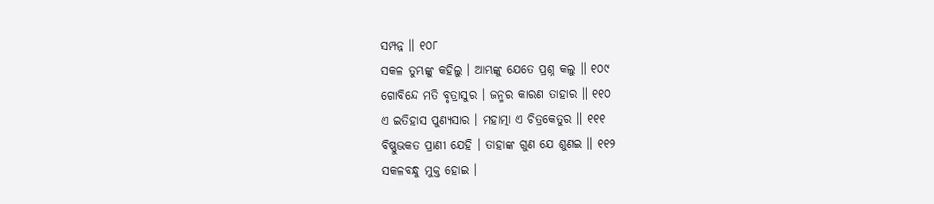ସମ୍ପନ୍ନ ॥ ୧୦୮
ସକଳ ତୁମ୍ଭଙ୍କୁ କହିଲୁ । ଆମ୍ଭଙ୍କୁ ଯେତେ ପ୍ରଶ୍ନ କଲୁ ॥ ୧୦୯
ଗୋବିନ୍ଦେ ମତି ବୃତ୍ରାସୁର । ଜନ୍ମର କାରଣ ତାହାର ॥ ୧୧୦
ଏ ଇତିହାସ ପୁଣ୍ୟସାର । ମହାତ୍ମା ଏ ଚିତ୍ରକେତୁର ॥ ୧୧୧
ବିଷ୍ଣୁଭକତ ପ୍ରାଣୀ ଯେହି । ତାହାଙ୍କ ଗୁଣ ଯେ ଶୁଣଇ ॥ ୧୧୨
ସକଳବନ୍ଧୁ ମୁକ୍ତ ହୋଇ ।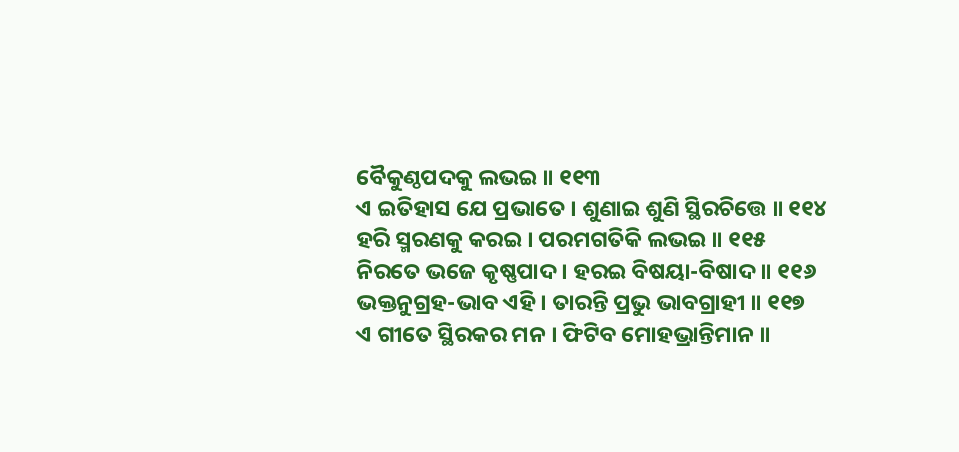ବୈକୁଣ୍ଠପଦକୁ ଲଭଇ ॥ ୧୧୩
ଏ ଇତିହାସ ଯେ ପ୍ରଭାତେ । ଶୁଣାଇ ଶୁଣି ସ୍ଥିରଚିତ୍ତେ ॥ ୧୧୪
ହରି ସ୍ମରଣକୁ କରଇ । ପରମଗତିକି ଲଭଇ ॥ ୧୧୫
ନିରତେ ଭଜେ କୃଷ୍ଣପାଦ । ହରଇ ବିଷୟା-ବିଷାଦ ॥ ୧୧୬
ଭକ୍ତନୁଗ୍ରହ-ଭାବ ଏହି । ତାରନ୍ତି ପ୍ରଭୁ ଭାବଗ୍ରାହୀ ॥ ୧୧୭
ଏ ଗୀତେ ସ୍ଥିରକର ମନ । ଫିଟିବ ମୋହଭ୍ରାନ୍ତିମାନ ॥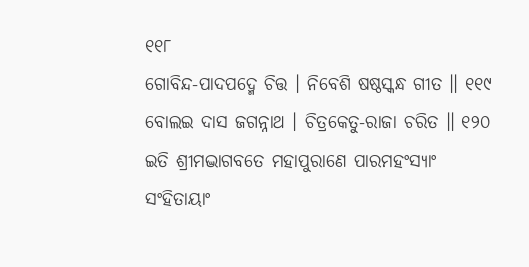୧୧୮
ଗୋବିନ୍ଦ-ପାଦପଦ୍ମେ ଚିତ୍ତ । ନିବେଶି ଷଷ୍ଠସ୍କନ୍ଧ ଗୀତ ॥ ୧୧୯
ବୋଲଇ ଦାସ ଜଗନ୍ନାଥ । ଚିତ୍ରକେତୁ-ରାଜା ଚରିତ ॥ ୧୨୦
ଇତି ଶ୍ରୀମଦ୍ଭାଗବତେ ମହାପୁରାଣେ ପାରମହଂସ୍ୟାଂ
ସଂହିତାୟାଂ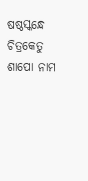ଷଷ୍ଠସ୍କନ୍ଧେ ଚିତ୍ରକେତୁ ଶାପୋ ନାମ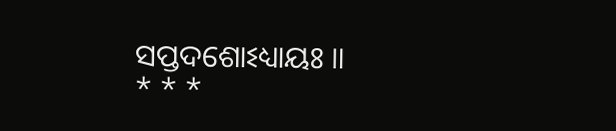ସପ୍ତଦଶୋଽଧ୍ୟାୟଃ ॥
* * *